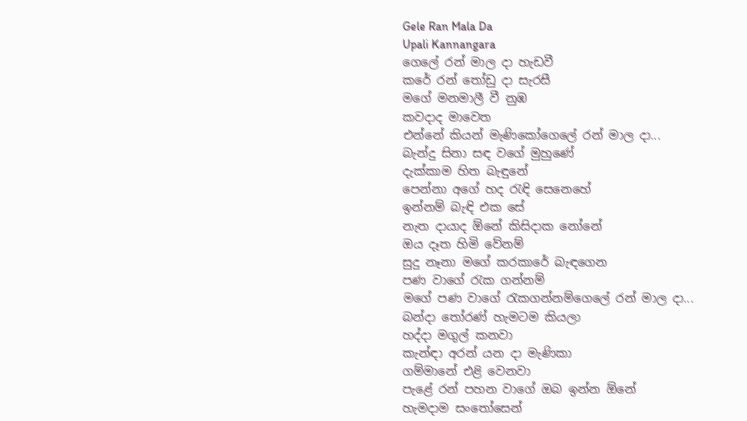Gele Ran Mala Da
Upali Kannangara
ගෙලේ රන් මාල දා හැඩවී
කරේ රන් තෝඩු දා සැරසී
මගේ මනමාලී වී නුඹ
කවදාද මාවෙත
එන්නේ කියන් මැණිකෝගෙලේ රන් මාල දා...
බැන්දු සිනා සඳ වගේ මුහුණේ
දැක්කාම හිත බැඳුනේ
පෙන්නා අගේ හද රැඳි සෙනෙහේ
ඉන්නම් බැඳි එක සේ
නැත දායාද ඕනේ කිසිදාක නෝනේ
ඔය දෑත හිමි වේනම්
සුදු නෑනා මගේ කරකාරේ බැඳගෙන
පණ වාගේ රැක ගන්නම්
මගේ පණ වාගේ රැකගන්නම්ගෙලේ රන් මාල දා...
බන්දා තෝරණ් හැමටම කියලා
හද්දා මගුල් කනවා
කැන්ඳා අරන් යන දා මැණිකා
ගම්මානේ එළි වෙනවා
පැළේ රන් පහන වාගේ ඔබ ඉන්න ඕනේ
හැමදාම සංතෝසෙන්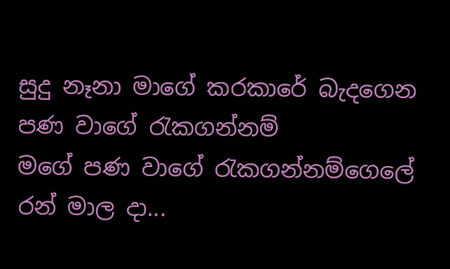සුදු නෑනා මාගේ කරකාරේ බැදගෙන
පණ වාගේ රැකගන්නම්
මගේ පණ වාගේ රැකගන්නම්ගෙලේ රන් මාල දා...